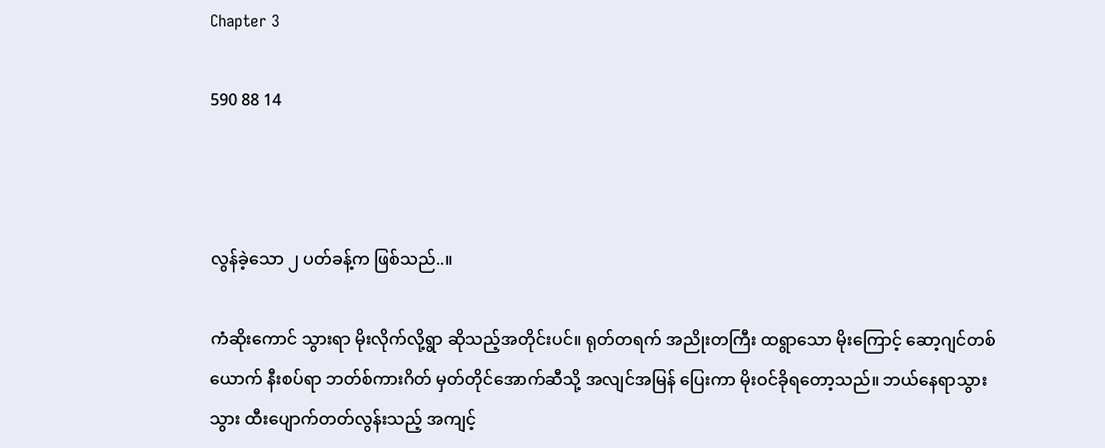Chapter 3

590 88 14



လွန်ခဲ့သော ၂ ပတ်ခန့်က ဖြစ်သည်..။

ကံဆိုးကောင် သွားရာ မိုးလိုက်လို့ရွာ ဆိုသည့်အတိုင်းပင်။ ရုတ်တရက် အညိုးတကြီး ထရွာသော မိုးကြောင့် ဆော့ဂျင်တစ်ယောက် နီးစပ်ရာ ဘတ်စ်ကားဂိတ် မှတ်တိုင်အောက်ဆီသို့ အလျင်အမြန် ပြေးကာ မိုးဝင်ခိုရတော့သည်။ ဘယ်နေရာသွားသွား ထီးပျောက်တတ်လွန်းသည့် အကျင့်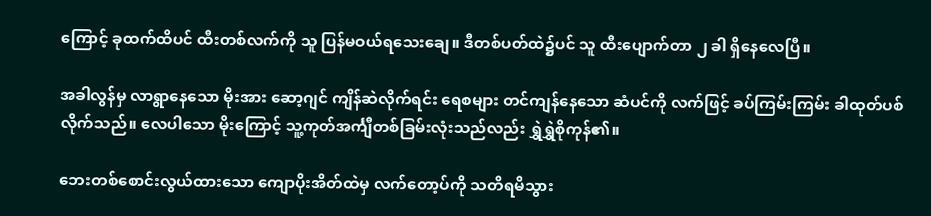ကြောင့် ခုထက်ထိပင် ထီးတစ်လက်ကို သူ ပြန်မဝယ်ရသေးချေ။ ဒီတစ်ပတ်ထဲ၌ပင် သူ ထီးပျောက်တာ ၂ ခါ ရှိနေလေပြီ။

အခါလွန်မှ လာရွာနေသော မိုးအား ဆော့ဂျင် ကျိန်ဆဲလိုက်ရင်း ရေစများ တင်ကျန်နေသော ဆံပင်ကို လက်ဖြင့် ခပ်ကြမ်းကြမ်း ခါထုတ်ပစ်လိုက်သည်။ လေပါသော မိုးကြောင့် သူ့ကုတ်အင်္ကျီတစ်ခြမ်းလုံးသည်လည်း ရွှဲရွှဲစိုကုန်၏။

ဘေးတစ်စောင်းလွယ်ထားသော ကျောပိုးအိတ်ထဲမှ လက်တော့ပ်ကို သတိရမိသွား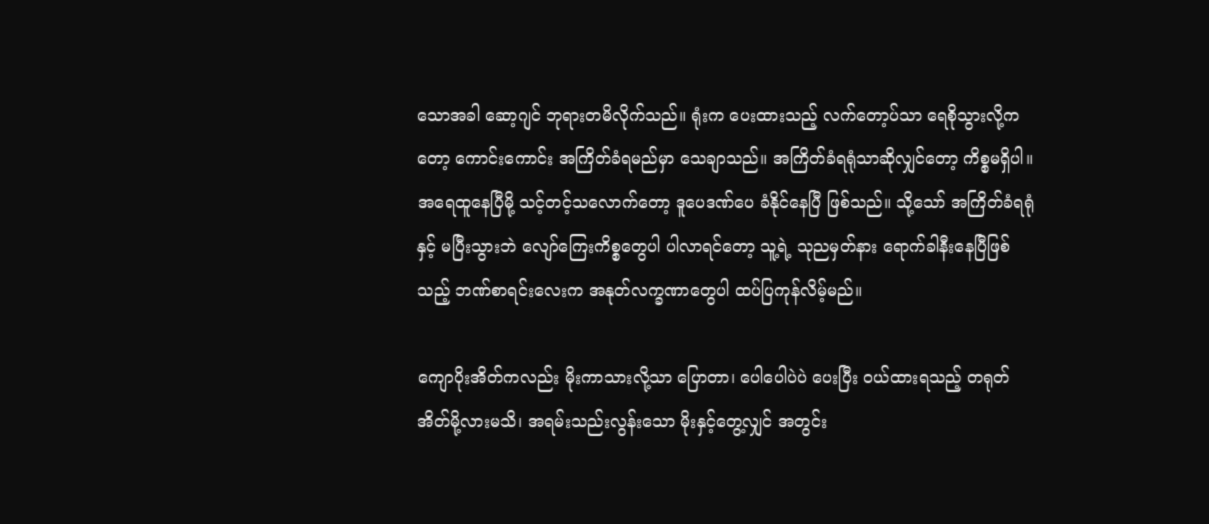သောအခါ ဆော့ဂျင် ဘုရားတမိလိုက်သည်။ ရုံးက ပေးထားသည့် လက်တော့ပ်သာ ရေစိုသွားလို့ကတော့ ကောင်းကောင်း အကြိတ်ခံရမည်မှာ သေချာသည်။ အကြိတ်ခံရရုံသာဆိုလျှင်တော့ ကိစ္စမရှိပါ။ အရေထူနေပြီမို့ သင့်တင့်သလောက်တော့ ဒူပေဒဏ်ပေ ခံနိုင်နေပြီ ဖြစ်သည်။ သို့သော် အကြိတ်ခံရရုံနှင့် မပြီးသွားဘဲ လျော်ကြေးကိစ္စတွေပါ ပါလာရင်တော့ သူ့ရဲ့ သုညမှတ်နား ရောက်ခါနီးနေပြီဖြစ်သည့် ဘဏ်စာရင်းလေးက အနုတ်လက္ခဏာတွေပါ ထပ်ပြကုန်လိမ့်မည်။

ကျောပိုးအိတ်ကလည်း မိုးကာသားလို့သာ ပြောတာ၊ ပေါပေါပဲပဲ ပေးပြီး ဝယ်ထားရသည့် တရုတ်အိတ်မို့လားမသိ၊ အရမ်းသည်းလွန်းသော မိုးနှင့်တွေ့လျှင် အတွင်း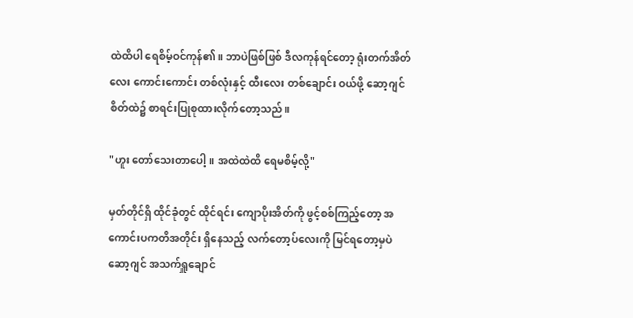ထဲထိပါ ရေစိမ့်ဝင်ကုန်၏။ ဘာပဲဖြစ်ဖြစ် ဒီလကုန်ရင်တော့ ရုံးတက်အိတ်လေး ကောင်းကောင်း တစ်လုံးနှင့် ထီးလေး တစ်ချောင်း ဝယ်ဖို့ ဆော့ဂျင် စိတ်ထဲ၌ စာရင်းပြုစုထားလိုက်တော့သည်။

"ဟူး တော်သေးတာပေါ့။ အထဲထဲထိ ရေမစိမ့်လို့"

မှတ်တိုင်ရှိ ထိုင်ခုံတွင် ထိုင်ရင်း ကျောပိုးအိတ်ကို ဖွင့်စစ်ကြည့်တော့ အကောင်းပကတိအတိုင်း ရှိနေသည့် လက်တော့ပ်လေးကို မြင်ရတော့မှပဲ ဆော့ဂျင် အသက်ရှူချောင်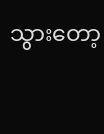သွားတော့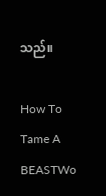သည်။

How To Tame A BEASTWo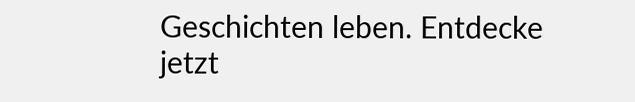Geschichten leben. Entdecke jetzt